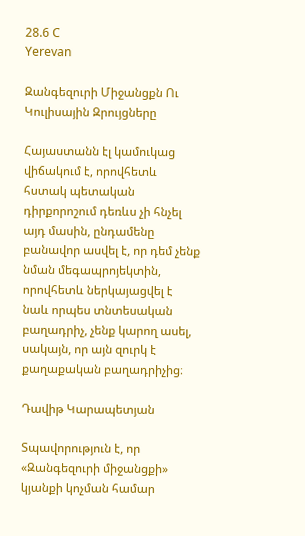28.6 C
Yerevan

Զանգեզուրի Միջանցքն Ու Կուլիսային Զրույցները

Հայաստանն էլ կամուկաց վիճակում է, որովհետև հստակ պետական դիրքորոշում դեռևս չի հնչել այդ մասին, ընդամենը բանավոր ասվել է, որ դեմ չենք նման մեգապրոյեկտին, որովհետև ներկայացվել է նաև որպես տնտեսական բաղադրիչ, չենք կարող ասել, սակայն, որ այն զուրկ է քաղաքական բաղադրիչից։

Դավիթ Կարապետյան

Տպավորություն է, որ «Զանգեզուրի միջանցքի» կյանքի կոչման համար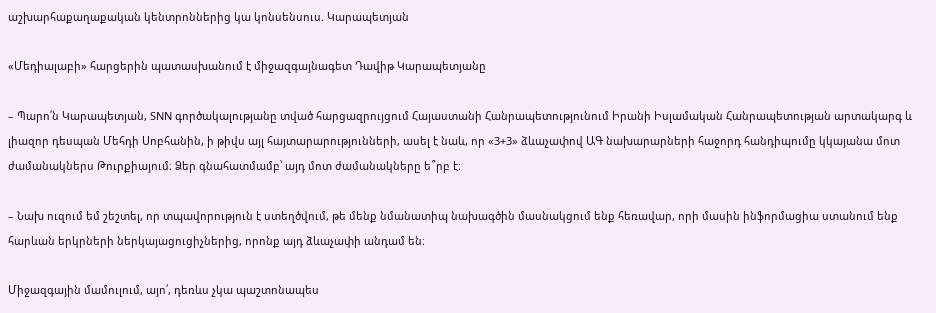աշխարհաքաղաքական կենտրոններից կա կոնսենսուս. Կարապետյան

«Մեդիալաբի» հարցերին պատասխանում է միջազգայնագետ Դավիթ Կարապետյանը

– Պարո՛ն Կարապետյան, SNN գործակալությանը տված հարցազրույցում Հայաստանի Հանրապետությունում Իրանի Իսլամական Հանրապետության արտակարգ և լիազոր դեսպան Մեհդի Սոբհանին, ի թիվս այլ հայտարարությունների, ասել է նաև, որ «3+3» ձևաչափով ԱԳ նախարարների հաջորդ հանդիպումը կկայանա մոտ ժամանակներս Թուրքիայում։ Ձեր գնահատմամբ՝ այդ մոտ ժամանակները ե՞րբ է։

– Նախ ուզում եմ շեշտել, որ տպավորություն է ստեղծվում, թե մենք նմանատիպ նախագծին մասնակցում ենք հեռավար, որի մասին ինֆորմացիա ստանում ենք հարևան երկրների ներկայացուցիչներից, որոնք այդ ձևաչափի անդամ են։

Միջազգային մամուլում, այո՛, դեռևս չկա պաշտոնապես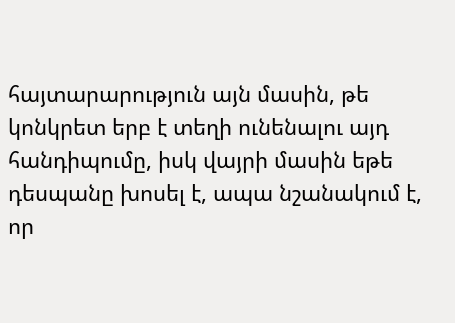հայտարարություն այն մասին, թե կոնկրետ երբ է տեղի ունենալու այդ հանդիպումը, իսկ վայրի մասին եթե դեսպանը խոսել է, ապա նշանակում է, որ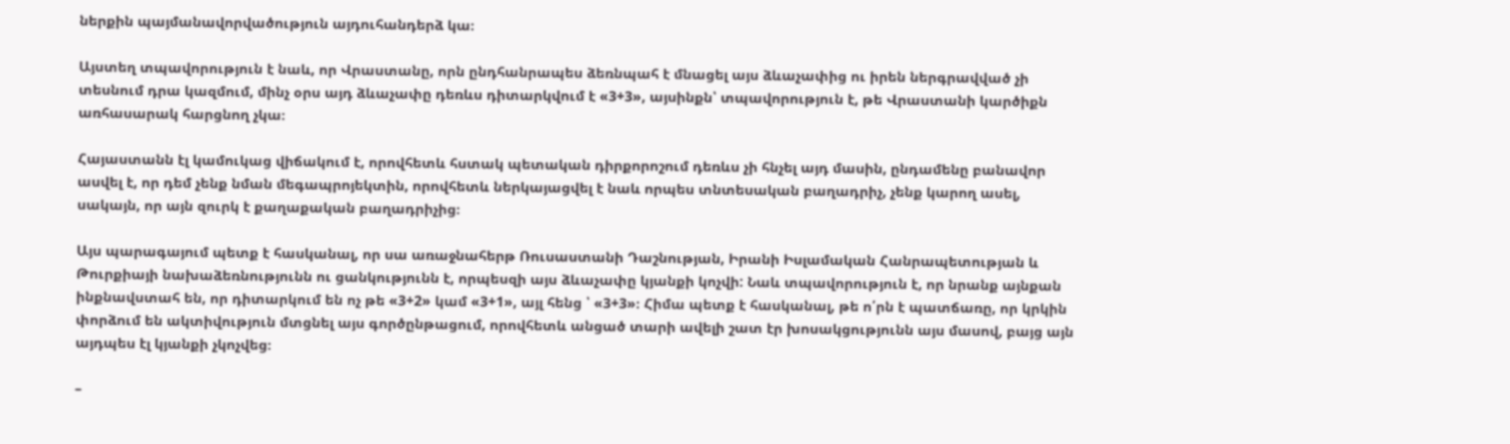ներքին պայմանավորվածություն այդուհանդերձ կա։

Այստեղ տպավորություն է նաև, որ Վրաստանը, որն ընդհանրապես ձեռնպահ է մնացել այս ձևաչափից ու իրեն ներգրավված չի տեսնում դրա կազմում, մինչ օրս այդ ձևաչափը դեռևս դիտարկվում է «3+3», այսինքն՝ տպավորություն է, թե Վրաստանի կարծիքն առհասարակ հարցնող չկա։

Հայաստանն էլ կամուկաց վիճակում է, որովհետև հստակ պետական դիրքորոշում դեռևս չի հնչել այդ մասին, ընդամենը բանավոր ասվել է, որ դեմ չենք նման մեգապրոյեկտին, որովհետև ներկայացվել է նաև որպես տնտեսական բաղադրիչ, չենք կարող ասել, սակայն, որ այն զուրկ է քաղաքական բաղադրիչից։

Այս պարագայում պետք է հասկանալ, որ սա առաջնահերթ Ռուսաստանի Դաշնության, Իրանի Իսլամական Հանրապետության և Թուրքիայի նախաձեռնությունն ու ցանկությունն է, որպեսզի այս ձևաչափը կյանքի կոչվի: Նաև տպավորություն է, որ նրանք այնքան ինքնավստահ են, որ դիտարկում են ոչ թե «3+2» կամ «3+1», այլ հենց ՝ «3+3»։ Հիմա պետք է հասկանալ, թե ո՛րն է պատճառը, որ կրկին փորձում են ակտիվություն մտցնել այս գործընթացում, որովհետև անցած տարի ավելի շատ էր խոսակցությունն այս մասով, բայց այն այդպես էլ կյանքի չկոչվեց։

–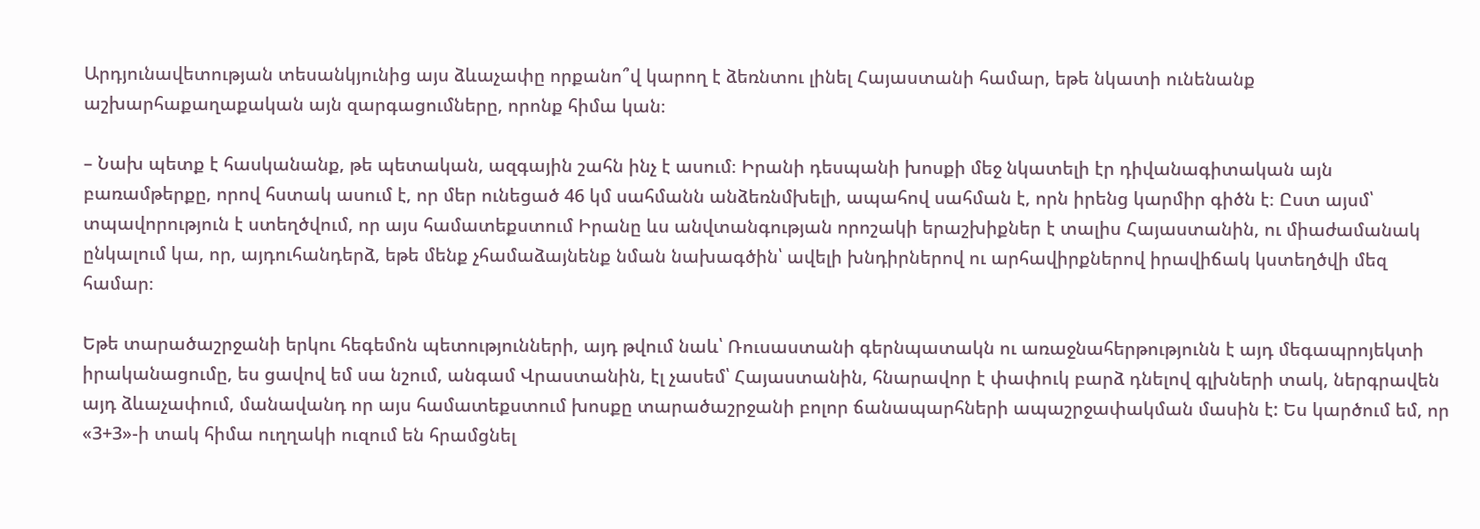Արդյունավետության տեսանկյունից այս ձևաչափը որքանո՞վ կարող է ձեռնտու լինել Հայաստանի համար, եթե նկատի ունենանք աշխարհաքաղաքական այն զարգացումները, որոնք հիմա կան։

– Նախ պետք է հասկանանք, թե պետական, ազգային շահն ինչ է ասում։ Իրանի դեսպանի խոսքի մեջ նկատելի էր դիվանագիտական այն բառամթերքը, որով հստակ ասում է, որ մեր ունեցած 46 կմ սահմանն անձեռնմխելի, ապահով սահման է, որն իրենց կարմիր գիծն է։ Ըստ այսմ՝ տպավորություն է ստեղծվում, որ այս համատեքստում Իրանը ևս անվտանգության որոշակի երաշխիքներ է տալիս Հայաստանին, ու միաժամանակ ընկալում կա, որ, այդուհանդերձ, եթե մենք չհամաձայնենք նման նախագծին՝ ավելի խնդիրներով ու արհավիրքներով իրավիճակ կստեղծվի մեզ համար։

Եթե տարածաշրջանի երկու հեգեմոն պետությունների, այդ թվում նաև՝ Ռուսաստանի գերնպատակն ու առաջնահերթությունն է այդ մեգապրոյեկտի իրականացումը, ես ցավով եմ սա նշում, անգամ Վրաստանին, էլ չասեմ՝ Հայաստանին, հնարավոր է փափուկ բարձ դնելով գլխների տակ, ներգրավեն այդ ձևաչափում, մանավանդ որ այս համատեքստում խոսքը տարածաշրջանի բոլոր ճանապարհների ապաշրջափակման մասին է: Ես կարծում եմ, որ «3+3»-ի տակ հիմա ուղղակի ուզում են հրամցնել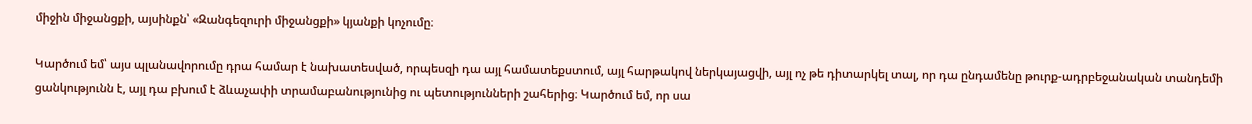միջին միջանցքի, այսինքն՝ «Զանգեզուրի միջանցքի» կյանքի կոչումը։

Կարծում եմ՝ այս պլանավորումը դրա համար է նախատեսված, որպեսզի դա այլ համատեքստում, այլ հարթակով ներկայացվի, այլ ոչ թե դիտարկել տալ, որ դա ընդամենը թուրք-ադրբեջանական տանդեմի ցանկությունն է, այլ դա բխում է ձևաչափի տրամաբանությունից ու պետությունների շահերից։ Կարծում եմ, որ սա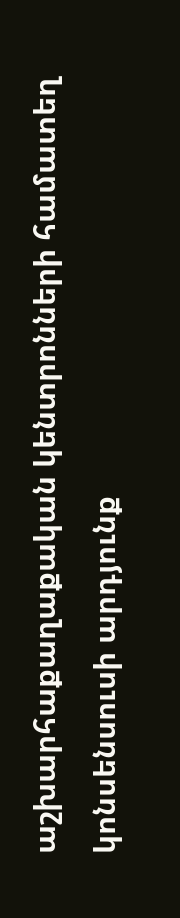աշխարհաքաղաքական կենտրոնների համատեղ կոնսենսուսի արդյունք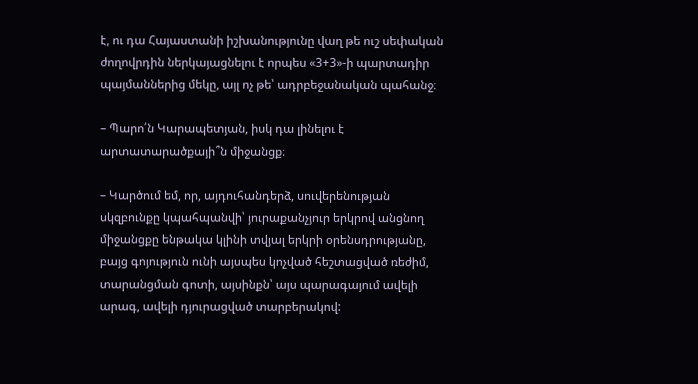է, ու դա Հայաստանի իշխանությունը վաղ թե ուշ սեփական ժողովրդին ներկայացնելու է որպես «3+3»-ի պարտադիր պայմաններից մեկը, այլ ոչ թե՝ ադրբեջանական պահանջ։

– Պարո՛ն Կարապետյան, իսկ դա լինելու է արտատարածքայի՞ն միջանցք։

– Կարծում եմ, որ, այդուհանդերձ, սուվերենության սկզբունքը կպահպանվի՝ յուրաքանչյուր երկրով անցնող միջանցքը ենթակա կլինի տվյալ երկրի օրենսդրությանը, բայց գոյություն ունի այսպես կոչված հեշտացված ռեժիմ, տարանցման գոտի, այսինքն՝ այս պարագայում ավելի արագ, ավելի դյուրացված տարբերակով: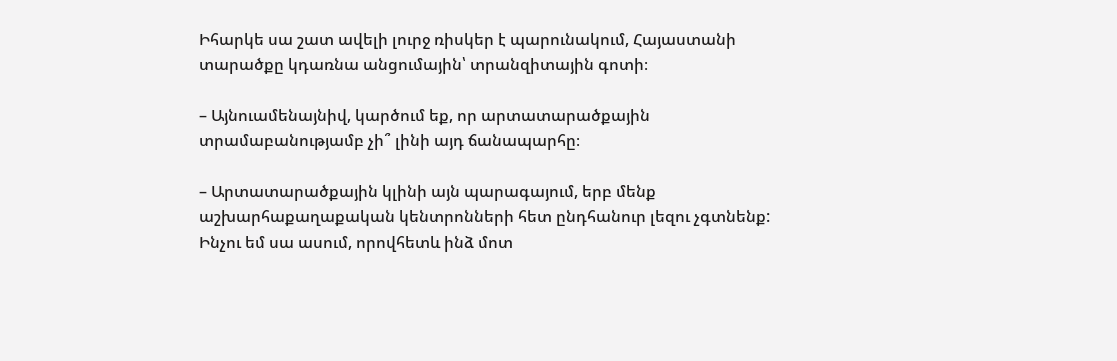Իհարկե սա շատ ավելի լուրջ ռիսկեր է պարունակում, Հայաստանի տարածքը կդառնա անցումային՝ տրանզիտային գոտի։

– Այնուամենայնիվ, կարծում եք, որ արտատարածքային տրամաբանությամբ չի՞ լինի այդ ճանապարհը։

– Արտատարածքային կլինի այն պարագայում, երբ մենք աշխարհաքաղաքական կենտրոնների հետ ընդհանուր լեզու չգտնենք: Ինչու եմ սա ասում, որովհետև ինձ մոտ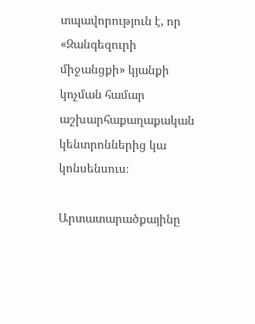տպավորություն է, որ «Զանգեզուրի միջանցքի» կյանքի կոչման համար աշխարհաքաղաքական կենտրոններից կա կոնսենսուս։

Արտատարածքայինը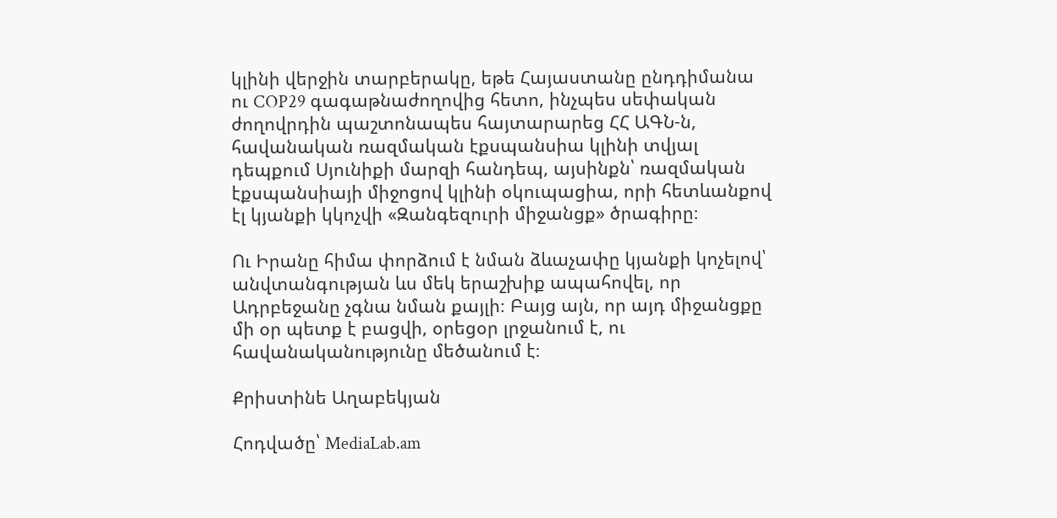կլինի վերջին տարբերակը, եթե Հայաստանը ընդդիմանա ու COP29 գագաթնաժողովից հետո, ինչպես սեփական ժողովրդին պաշտոնապես հայտարարեց ՀՀ ԱԳՆ‑ն, հավանական ռազմական էքսպանսիա կլինի տվյալ դեպքում Սյունիքի մարզի հանդեպ, այսինքն՝ ռազմական էքսպանսիայի միջոցով կլինի օկուպացիա, որի հետևանքով էլ կյանքի կկոչվի «Զանգեզուրի միջանցք» ծրագիրը։

Ու Իրանը հիմա փորձում է նման ձևաչափը կյանքի կոչելով՝ անվտանգության ևս մեկ երաշխիք ապահովել, որ Ադրբեջանը չգնա նման քայլի։ Բայց այն, որ այդ միջանցքը մի օր պետք է բացվի, օրեցօր լրջանում է, ու հավանականությունը մեծանում է։

Քրիստինե Աղաբեկյան

Հոդվածը՝ MediaLab.am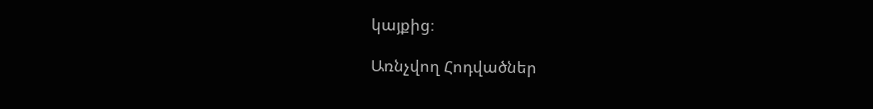կայքից։

Առնչվող Հոդվածներ